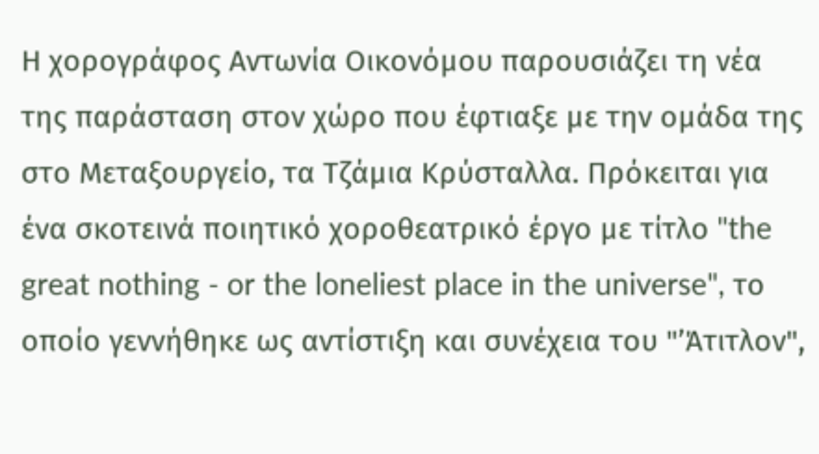Η χορογράφος Αντωνία Οικονόμου παρουσιάζει τη νέα της παράσταση στον χώρο που έφτιαξε με την ομάδα της στο Μεταξουργείο, τα Τζάμια Κρύσταλλα. Πρόκειται για ένα σκοτεινά ποιητικό χοροθεατρικό έργο με τίτλο "the great nothing - or the loneliest place in the universe", το οποίο γεννήθηκε ως αντίστιξη και συνέχεια του "’Άτιτλον",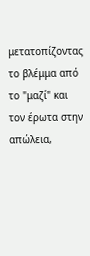μετατοπίζοντας το βλέμμα από το "μαζί" και τον έρωτα στην απώλεια,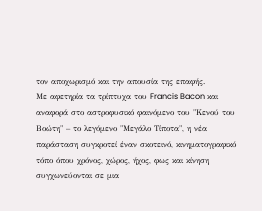τον αποχωρισμό και την απουσία της επαφής.
Με αφετηρία τα τρίπτυχα του Francis Bacon και αναφορά στο αστροφυσικό φαινόμενο του "Κενού του Βοώτη" – το λεγόμενο "Μεγάλο Τίποτα", η νέα παράσταση συγκροτεί έναν σκοτεινό, κινηματογραφικό τόπο όπου χρόνος, χώρος, ήχος, φως και κίνηση συγχωνεύονται σε μια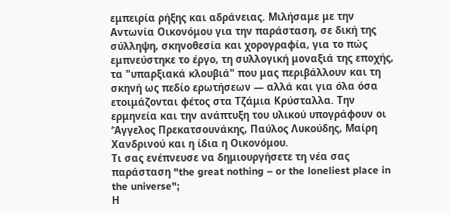εμπειρία ρήξης και αδράνειας. Μιλήσαμε με την Αντωνία Οικονόμου για την παράσταση, σε δική της σύλληψη, σκηνοθεσία και χορογραφία, για το πώς εμπνεύστηκε το έργο, τη συλλογική μοναξιά της εποχής, τα "υπαρξιακά κλουβιά" που μας περιβάλλουν και τη σκηνή ως πεδίο ερωτήσεων — αλλά και για όλα όσα ετοιμάζονται φέτος στα Τζάμια Κρύσταλλα. Την ερμηνεία και την ανάπτυξη του υλικού υπογράφουν οι ‘Άγγελος Πρεκατσουνάκης, Παύλος Λυκούδης, Μαίρη Χανδρινού και η ίδια η Οικονόμου.
Τι σας ενέπνευσε να δημιουργήσετε τη νέα σας παράσταση "the great nothing – or the loneliest place in the universe";
Η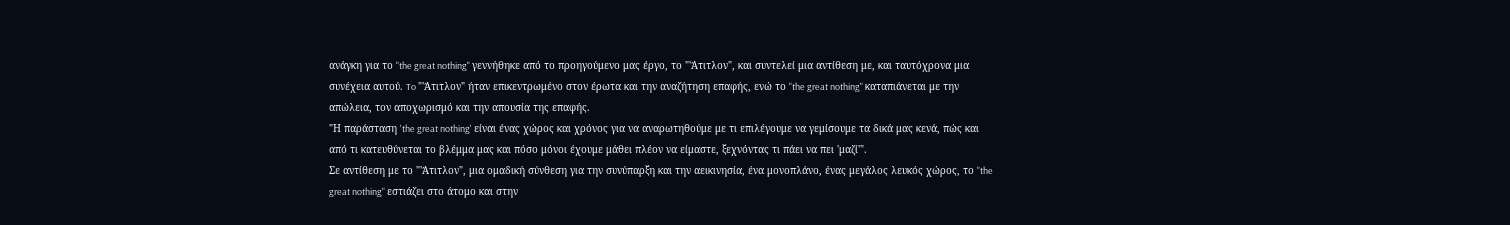ανάγκη για το "the great nothing" γεννήθηκε από το προηγούμενο μας έργο, το "'Άτιτλον", και συντελεί μια αντίθεση με, και ταυτόχρονα μια συνέχεια αυτού. To "'Άτιτλον" ήταν επικεντρωμένο στον έρωτα και την αναζήτηση επαφής, ενώ το "the great nothing" καταπιάνεται με την απώλεια, τον αποχωρισμό και την απουσία της επαφής.
"Η παράσταση 'the great nothing' είναι ένας χώρος και χρόνος για να αναρωτηθούμε με τι επιλέγουμε να γεμίσουμε τα δικά μας κενά, πώς και από τι κατευθύνεται το βλέμμα μας και πόσο μόνοι έχουμε μάθει πλέον να είμαστε, ξεχνόντας τι πάει να πει 'μαζί'".
Σε αντίθεση με το "'Άτιτλον", μια ομαδική σύνθεση για την συνύπαρξη και την αεικινησία, ένα μονοπλάνο, ένας μεγάλος λευκός χώρος, το "the great nothing" εστιάζει στο άτομο και στην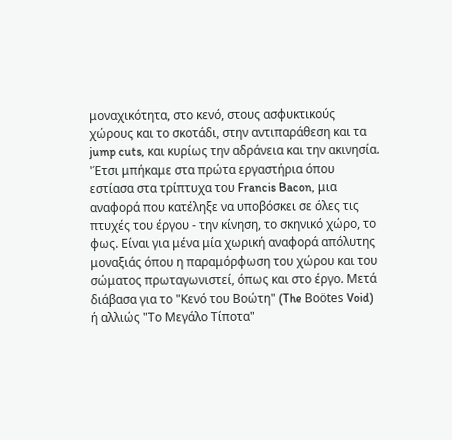μοναχικότητα, στο κενό, στους ασφυκτικούς χώρους και το σκοτάδι, στην αντιπαράθεση και τα jump cuts, και κυρίως την αδράνεια και την ακινησία.
'Έτσι μπήκαμε στα πρώτα εργαστήρια όπου εστίασα στα τρίπτυχα του Francis Bacon, μια αναφορά που κατέληξε να υποβόσκει σε όλες τις πτυχές του έργου - την κίνηση, το σκηνικό χώρο, το φως. Είναι για μένα μία χωρική αναφορά απόλυτης μοναξιάς όπου η παραμόρφωση του χώρου και του σώματος πρωταγωνιστεί, όπως και στο έργο. Μετά διάβασα για το "Κενό του Βοώτη" (The Boötes Void) ή αλλιώς "Το Μεγάλο Τίποτα"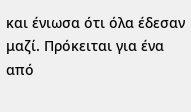και ένιωσα ότι όλα έδεσαν μαζί. Πρόκειται για ένα από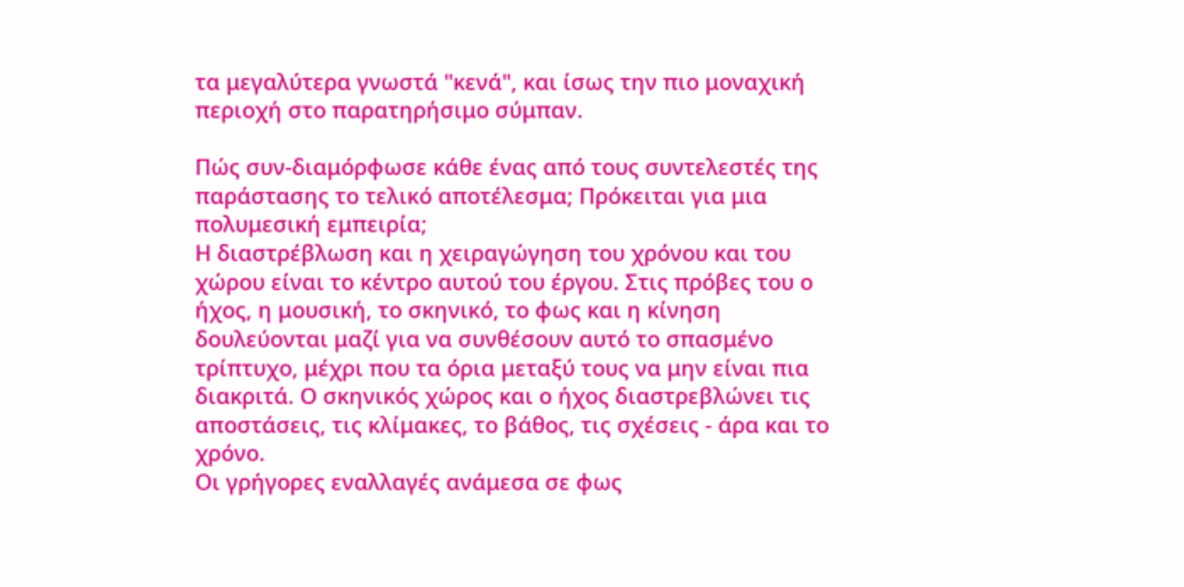τα μεγαλύτερα γνωστά "κενά", και ίσως την πιο μοναχική περιοχή στο παρατηρήσιμο σύμπαν.

Πώς συν-διαμόρφωσε κάθε ένας από τους συντελεστές της παράστασης το τελικό αποτέλεσμα; Πρόκειται για μια πολυμεσική εμπειρία;
Η διαστρέβλωση και η χειραγώγηση του χρόνου και του χώρου είναι το κέντρο αυτού του έργου. Στις πρόβες του ο ήχος, η μουσική, το σκηνικό, το φως και η κίνηση δουλεύονται μαζί για να συνθέσουν αυτό το σπασμένο τρίπτυχο, μέχρι που τα όρια μεταξύ τους να μην είναι πια διακριτά. Ο σκηνικός χώρος και ο ήχος διαστρεβλώνει τις αποστάσεις, τις κλίμακες, το βάθος, τις σχέσεις - άρα και το χρόνο.
Οι γρήγορες εναλλαγές ανάμεσα σε φως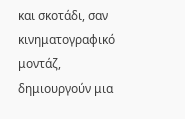και σκοτάδι, σαν κινηματογραφικό μοντάζ, δημιουργούν μια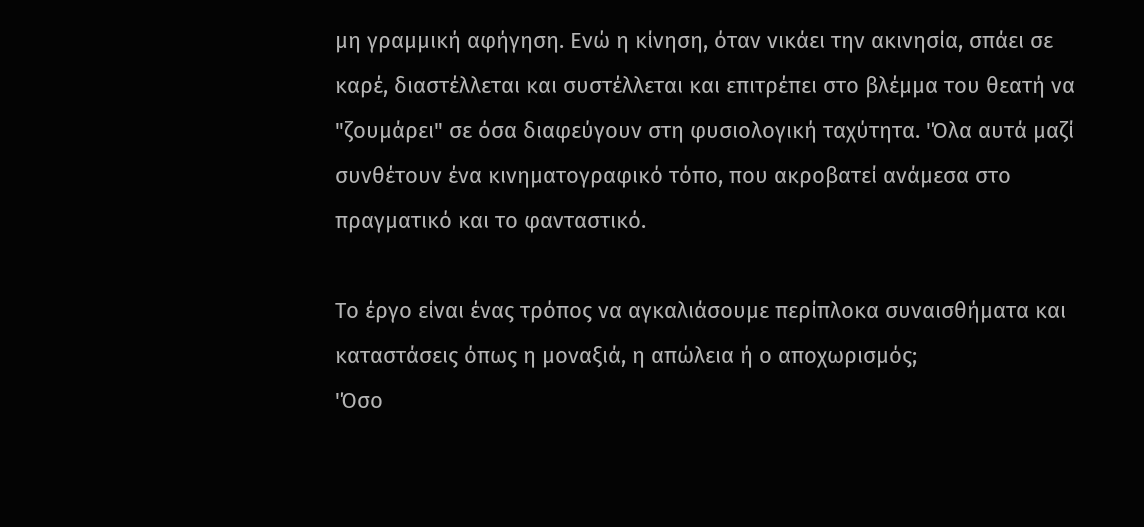μη γραμμική αφήγηση. Ενώ η κίνηση, όταν νικάει την ακινησία, σπάει σε καρέ, διαστέλλεται και συστέλλεται και επιτρέπει στο βλέμμα του θεατή να "ζουμάρει" σε όσα διαφεύγουν στη φυσιολογική ταχύτητα. 'Όλα αυτά μαζί συνθέτουν ένα κινηματογραφικό τόπο, που ακροβατεί ανάμεσα στο πραγματικό και το φανταστικό.

Το έργο είναι ένας τρόπος να αγκαλιάσουμε περίπλοκα συναισθήματα και καταστάσεις όπως η μοναξιά, η απώλεια ή ο αποχωρισμός;
'Όσο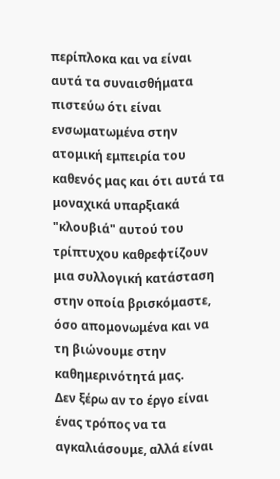περίπλοκα και να είναι αυτά τα συναισθήματα πιστεύω ότι είναι ενσωματωμένα στην ατομική εμπειρία του καθενός μας και ότι αυτά τα μοναχικά υπαρξιακά "κλουβιά" αυτού του τρίπτυχου καθρεφτίζουν μια συλλογική κατάσταση στην οποία βρισκόμαστε, όσο απομονωμένα και να τη βιώνουμε στην καθημερινότητά μας.
Δεν ξέρω αν το έργο είναι ένας τρόπος να τα αγκαλιάσουμε, αλλά είναι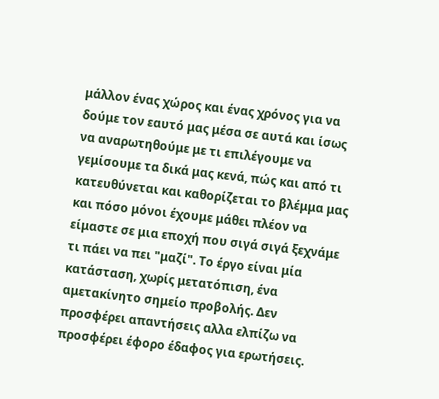μάλλον ένας χώρος και ένας χρόνος για να δούμε τον εαυτό μας μέσα σε αυτά και ίσως να αναρωτηθούμε με τι επιλέγουμε να γεμίσουμε τα δικά μας κενά, πώς και από τι κατευθύνεται και καθορίζεται το βλέμμα μας και πόσο μόνοι έχουμε μάθει πλέον να είμαστε σε μια εποχή που σιγά σιγά ξεχνάμε τι πάει να πει "μαζί". Το έργο είναι μία κατάσταση, χωρίς μετατόπιση, ένα αμετακίνητο σημείο προβολής. Δεν προσφέρει απαντήσεις αλλα ελπίζω να προσφέρει έφορο έδαφος για ερωτήσεις.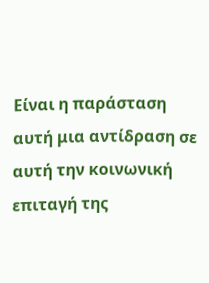Είναι η παράσταση αυτή μια αντίδραση σε αυτή την κοινωνική επιταγή της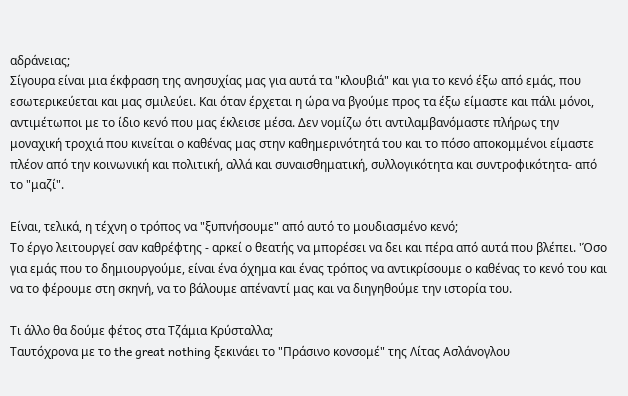αδράνειας;
Σίγουρα είναι μια έκφραση της ανησυχίας μας για αυτά τα "κλουβιά" και για το κενό έξω από εμάς, που εσωτερικεύεται και μας σμιλεύει. Και όταν έρχεται η ώρα να βγούμε προς τα έξω είμαστε και πάλι μόνοι, αντιμέτωποι με το ίδιο κενό που μας έκλεισε μέσα. Δεν νομίζω ότι αντιλαμβανόμαστε πλήρως την μοναχική τροχιά που κινείται ο καθένας μας στην καθημερινότητά του και το πόσο αποκομμένοι είμαστε πλέον από την κοινωνική και πολιτική, αλλά και συναισθηματική, συλλογικότητα και συντροφικότητα- από το "μαζί".

Είναι, τελικά, η τέχνη ο τρόπος να "ξυπνήσουμε" από αυτό το μουδιασμένο κενό;
Το έργο λειτουργεί σαν καθρέφτης - αρκεί ο θεατής να μπορέσει να δει και πέρα από αυτά που βλέπει. 'Όσο για εμάς που το δημιουργούμε, είναι ένα όχημα και ένας τρόπος να αντικρίσουμε ο καθένας το κενό του και να το φέρουμε στη σκηνή, να το βάλουμε απέναντί μας και να διηγηθούμε την ιστορία του.

Τι άλλο θα δούμε φέτος στα Τζάμια Κρύσταλλα;
Ταυτόχρονα με το the great nothing ξεκινάει το "Πράσινο κονσομέ" της Λίτας Ασλάνογλου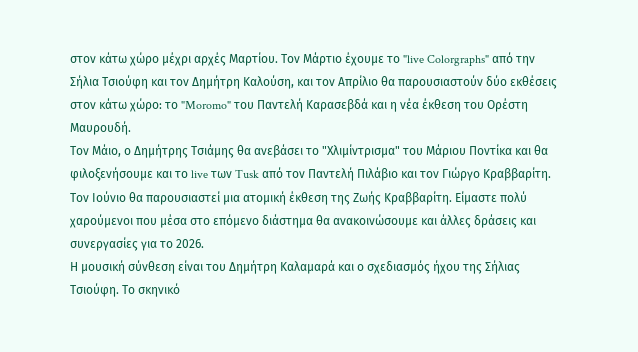στον κάτω χώρο μέχρι αρχές Μαρτίου. Τον Μάρτιο έχουμε το "live Colorgraphs" από την Σήλια Τσιούφη και τον Δημήτρη Καλούση, και τον Απρίλιο θα παρουσιαστούν δύο εκθέσεις στον κάτω χώρο: το "Moromo" του Παντελή Καρασεβδά και η νέα έκθεση του Ορέστη Μαυρουδή.
Τον Μάιο, ο Δημήτρης Τσιάμης θα ανεβάσει το "Χλιμίντρισμα" του Μάριου Ποντίκα και θα φιλοξενήσουμε και το live των Tusk από τον Παντελή Πιλάβιο και τον Γιώργο Κραββαρίτη. Τον Ιούνιο θα παρουσιαστεί μια ατομική έκθεση της Ζωής Κραββαρίτη. Είμαστε πολύ χαρούμενοι που μέσα στο επόμενο διάστημα θα ανακοινώσουμε και άλλες δράσεις και συνεργασίες για το 2026.
Η μουσική σύνθεση είναι του Δημήτρη Καλαμαρά και ο σχεδιασμός ήχου της Σήλιας Τσιούφη. Το σκηνικό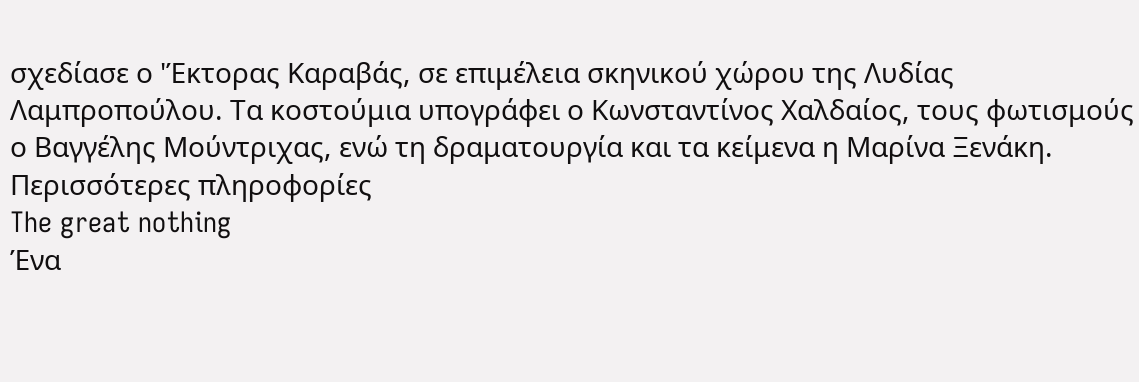σχεδίασε ο 'Έκτορας Καραβάς, σε επιμέλεια σκηνικού χώρου της Λυδίας Λαμπροπούλου. Τα κοστούμια υπογράφει ο Κωνσταντίνος Χαλδαίος, τους φωτισμούς ο Βαγγέλης Μούντριχας, ενώ τη δραματουργία και τα κείμενα η Μαρίνα Ξενάκη.
Περισσότερες πληροφορίες
The great nothing
Ένα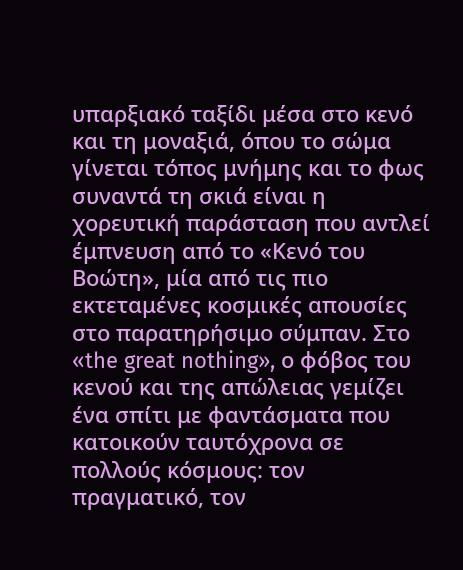υπαρξιακό ταξίδι μέσα στο κενό και τη μοναξιά, όπου το σώμα γίνεται τόπος μνήμης και το φως συναντά τη σκιά είναι η χορευτική παράσταση που αντλεί έμπνευση από το «Κενό του Βοώτη», μία από τις πιο εκτεταμένες κοσμικές απουσίες στο παρατηρήσιμο σύμπαν. Στο «the great nothing», ο φόβος του κενού και της απώλειας γεμίζει ένα σπίτι με φαντάσματα που κατοικούν ταυτόχρονα σε πολλούς κόσμους: τον πραγματικό, τον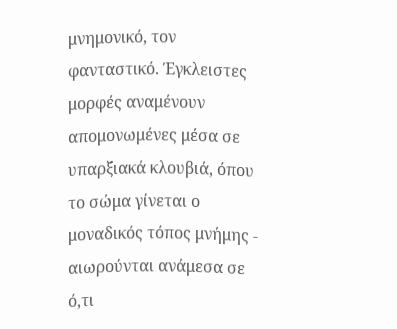μνημονικό, τον φανταστικό. Έγκλειστες μορφές αναμένουν απομονωμένες μέσα σε υπαρξιακά κλουβιά, όπου το σώμα γίνεται ο μοναδικός τόπος μνήμης - αιωρούνται ανάμεσα σε ό,τι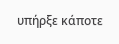υπήρξε κάποτε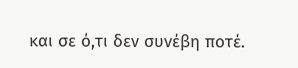και σε ό,τι δεν συνέβη ποτέ.